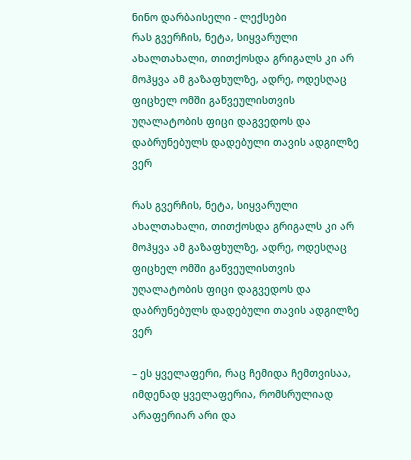ნინო დარბაისელი - ლექსები
რას გვერჩის, ნეტა, სიყვარული ახალთახალი, თითქოსდა გრიგალს კი არ მოჰყვა ამ გაზაფხულზე, ადრე, ოდესღაც ფიცხელ ომში გაწვეულისთვის უღალატობის ფიცი დაგვედოს და დაბრუნებულს დადებული თავის ადგილზე ვერ

რას გვერჩის, ნეტა, სიყვარული ახალთახალი, თითქოსდა გრიგალს კი არ მოჰყვა ამ გაზაფხულზე, ადრე, ოდესღაც ფიცხელ ომში გაწვეულისთვის უღალატობის ფიცი დაგვედოს და დაბრუნებულს დადებული თავის ადგილზე ვერ

– ეს ყველაფერი, რაც ჩემიდა ჩემთვისაა, იმდენად ყველაფერია, რომსრულიად არაფერიარ არი და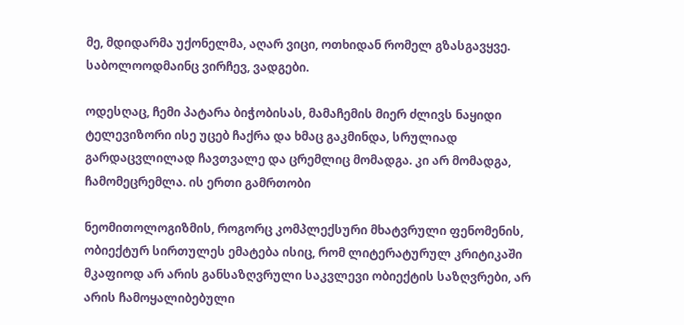მე, მდიდარმა უქონელმა, აღარ ვიცი, ოთხიდან რომელ გზასგავყვე. საბოლოოდმაინც ვირჩევ, ვადგები.

ოდესღაც, ჩემი პატარა ბიჭობისას, მამაჩემის მიერ ძლივს ნაყიდი ტელევიზორი ისე უცებ ჩაქრა და ხმაც გაკმინდა, სრულიად გარდაცვლილად ჩავთვალე და ცრემლიც მომადგა. კი არ მომადგა, ჩამომეცრემლა. ის ერთი გამრთობი

ნეომითოლოგიზმის, როგორც კომპლექსური მხატვრული ფენომენის, ობიექტურ სირთულეს ემატება ისიც, რომ ლიტერატურულ კრიტიკაში მკაფიოდ არ არის განსაზღვრული საკვლევი ობიექტის საზღვრები, არ არის ჩამოყალიბებული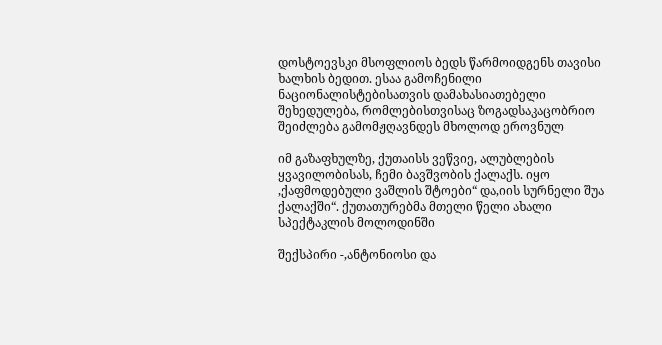დოსტოევსკი მსოფლიოს ბედს წარმოიდგენს თავისი ხალხის ბედით. ესაა გამოჩენილი ნაციონალისტებისათვის დამახასიათებელი შეხედულება, რომლებისთვისაც ზოგადსაკაცობრიო შეიძლება გამომჟღავნდეს მხოლოდ ეროვნულ

იმ გაზაფხულზე, ქუთაისს ვეწვიე, ალუბლების ყვავილობისას, ჩემი ბავშვობის ქალაქს. იყო ,ქაფმოდებული ვაშლის შტოები“ და,იის სურნელი შუა ქალაქში“. ქუთათურებმა მთელი წელი ახალი სპექტაკლის მოლოდინში

შექსპირი -,ანტონიოსი და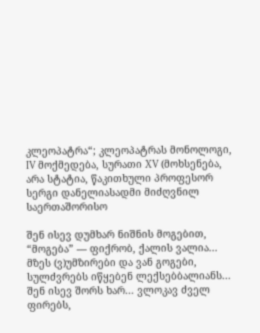კლეოპატრა“; კლეოპატრას მონოლოგი, IV მოქმედება, სურათი XV (მოხსენება, არა სტატია, წაკითხული პროფესორ სერგი დანელიასადმი მიძღვნილ საერთაშორისო

შენ ისევ დუმხარ ნიშნის მოგებით, “მოგება” — ფიქრობ, ქალის ვალია... მზეს (ვ)უმზირები და ვან გოგები, სულძვრებს იწყებენ ლექსებბალიანს... შენ ისევ შორს ხარ... ვლოკავ ძველ ფირებს,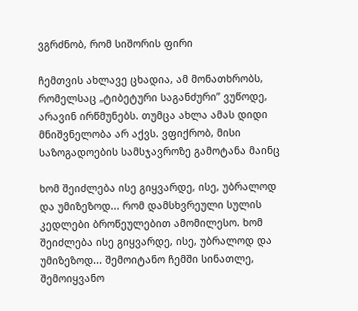ვგრძნობ, რომ სიშორის ფირი

ჩემთვის ახლავე ცხადია, ამ მონათხრობს, რომელსაც „ტიბეტური საგანძური” ვუწოდე, არავინ ირწმუნებს. თუმცა ახლა ამას დიდი მნიშვნელობა არ აქვს. ვფიქრობ, მისი საზოგადოების სამსჯავროზე გამოტანა მაინც

ხომ შეიძლება ისე გიყვარდე, ისე, უბრალოდ და უმიზეზოდ... რომ დამსხვრეული სულის კედლები ბროწეულებით ამომილესო. ხომ შეიძლება ისე გიყვარდე, ისე, უბრალოდ და უმიზეზოდ... შემოიტანო ჩემში სინათლე, შემოიყვანო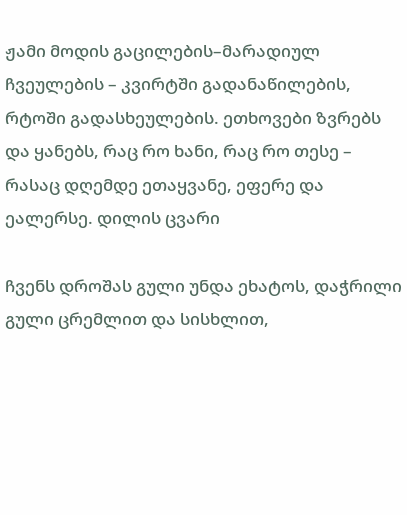ჟამი მოდის გაცილების–მარადიულ ჩვეულების – კვირტში გადანაწილების, რტოში გადასხეულების. ეთხოვები ზვრებს და ყანებს, რაც რო ხანი, რაც რო თესე – რასაც დღემდე ეთაყვანე, ეფერე და ეალერსე. დილის ცვარი

ჩვენს დროშას გული უნდა ეხატოს, დაჭრილი გული ცრემლით და სისხლით,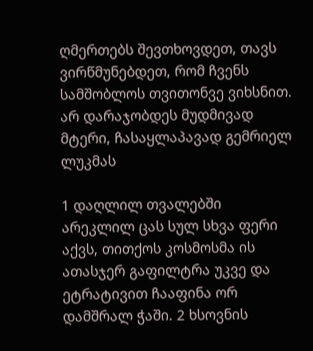ღმერთებს შევთხოვდეთ, თავს ვირწმუნებდეთ, რომ ჩვენს სამშობლოს თვითონვე ვიხსნით. არ დარაჯობდეს მუდმივად მტერი, ჩასაყლაპავად გემრიელ ლუკმას

1 დაღლილ თვალებში არეკლილ ცას სულ სხვა ფერი აქვს, თითქოს კოსმოსმა ის ათასჯერ გაფილტრა უკვე და ეტრატივით ჩააფინა ორ დამშრალ ჭაში. 2 ხსოვნის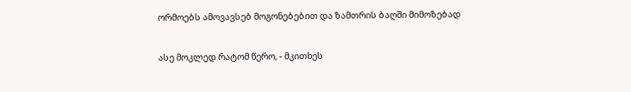ორმოებს ამოვავსებ მოგონებებით და ზამთრის ბაღში მიმოზებად

ასე მოკლედ რატომ წერო, - მკითხეს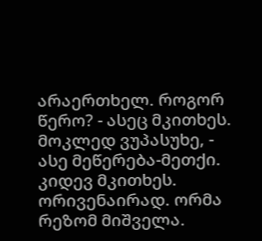არაერთხელ. როგორ წერო? - ასეც მკითხეს. მოკლედ ვუპასუხე, - ასე მეწერება-მეთქი. კიდევ მკითხეს. ორივენაირად. ორმა რეზომ მიშველა.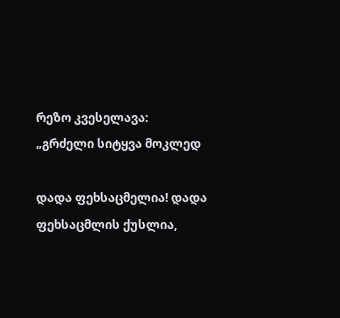რეზო კვესელავა: „გრძელი სიტყვა მოკლედ

დადა ფეხსაცმელია! დადა ფეხსაცმლის ქუსლია,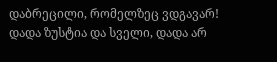დაბრეცილი, რომელზეც ვდგავარ! დადა ზუსტია და სველი, დადა არ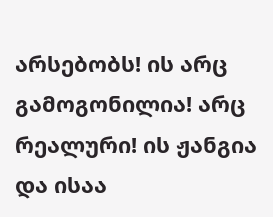არსებობს! ის არც გამოგონილია! არც რეალური! ის ჟანგია და ისაა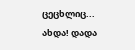ცეცხლიც... ახდა! დადა